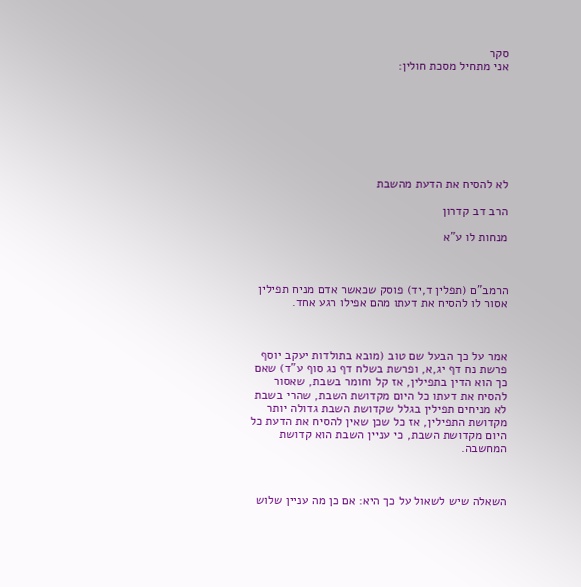סקר
אני מתחיל מסכת חולין:








לא להסיח את הדעת מהשבת

הרב דב קדרון

מנחות לו ע"א



הרמב"ם (תפלין ד,יד) פוסק שכאשר אדם מניח תפילין אסור לו להסיח את דעתו מהם אפילו רגע אחד.



אמר על כך הבעל שם טוב (מובא בתולדות יעקב יוסף פרשת נח דף יג,א, ופרשת בשלח דף נג סוף ע"ד) שאם כך הוא הדין בתפילין, אז קל וחומר בשבת, שאסור להסיח את דעתו כל היום מקדושת השבת, שהרי בשבת לא מניחים תפילין בגלל שקדושת השבת גדולה יותר מקדושת התפילין, אז כל שכן שאין להסיח את הדעת כל היום מקדושת השבת, כי עניין השבת הוא קדושת המחשבה.



השאלה שיש לשאול על כך היא: אם כן מה עניין שלוש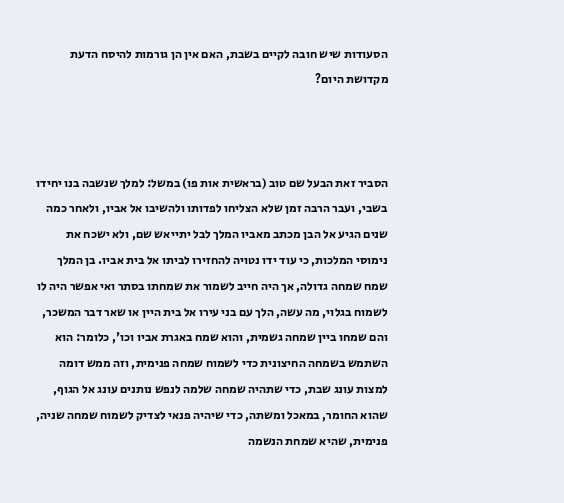הסעודות שיש חובה לקיים בשבת, האם אין הן גורמות להיסח הדעת מקדושת היום?



הסביר זאת הבעל שם טוב (בראשית אות פו) במשל: למלך שנשבה בנו יחידו בשבי, ועבר הרבה זמן שלא הצליחו לפדותו ולהשיבו אל אביו, ולאחר כמה שנים הגיע אל הבן מכתב מאביו המלך לבל יתייאש שם, ולא ישכח את נימוסי המלכות, כי עוד ידו נטויה להחזירו לביתו אל בית אביו. בן המלך שמח שמחה גדולה, אך היה חייב לשמור את שמחתו בסתר ואי אפשר היה לו לשמוח בגלוי, מה עשה, הלך עם בני עירו אל בית היין או שאר דבר המשכר, והם שמחו ביין שמחה גשמית, והוא שמח באגרת אביו וכו', כלומר: הוא השתמש בשמחה החיצונית כדי לשמוח שמחה פנימית, וזה ממש דומה למצות עונג שבת, כדי שתהיה שמחה שלמה לנפש נותנים עונג אל הגוף, שהוא החומר, במאכל ומשתה, כדי שיהיה פנאי לצדיק לשמוח שמחה שניה, פנימית, שהיא שמחת הנשמה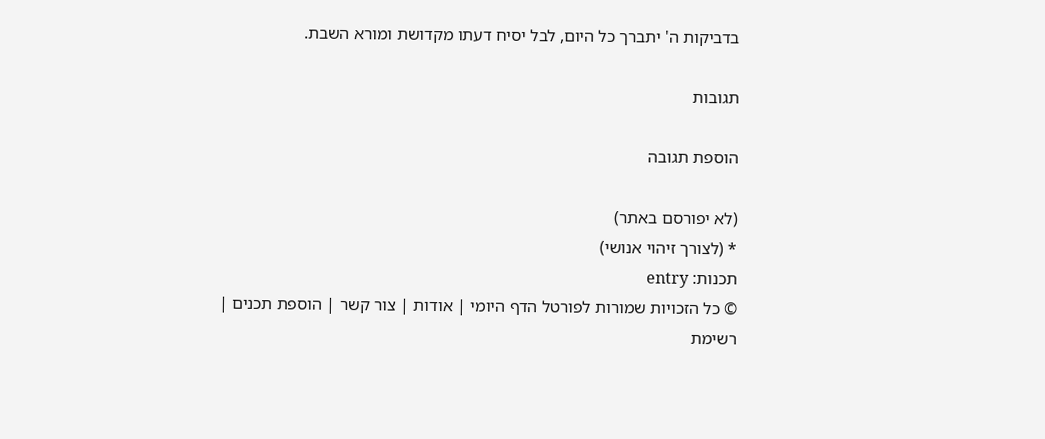בדביקות ה' יתברך כל היום, לבל יסיח דעתו מקדושת ומורא השבת.

תגובות

הוספת תגובה

(לא יפורסם באתר)
* (לצורך זיהוי אנושי)
תכנות: entry
© כל הזכויות שמורות לפורטל הדף היומי | אודות | צור קשר | הוספת תכנים | רשימת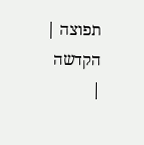תפוצה | הקדשה |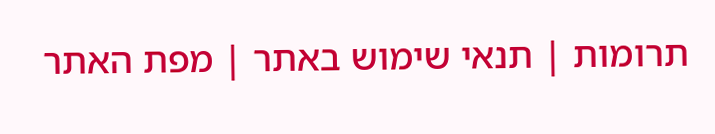תרומות | תנאי שימוש באתר | מפת האתר